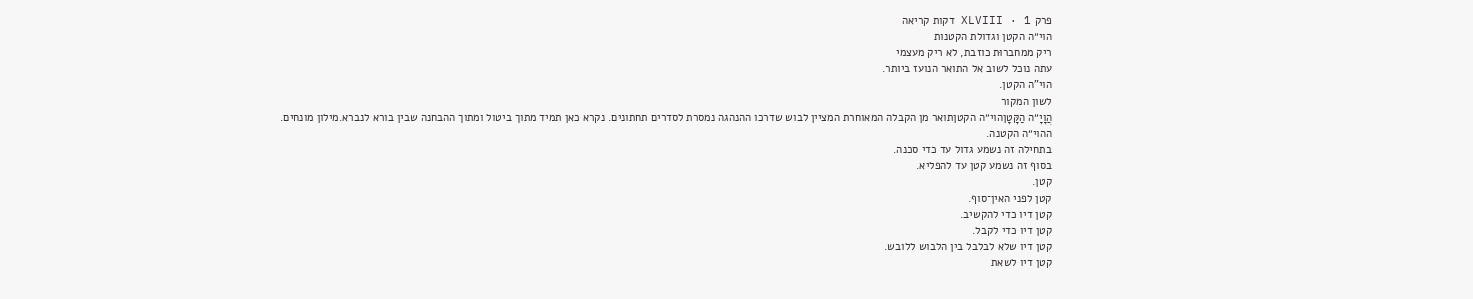פרק XLVIII · 1 דקות קריאה
הוי״ה הקטן וגדולת הקטנות
ריק ממחברוּת כוזבת, לא ריק מעצמי
עתה נוכל לשוב אל התואר הנועז ביותר.
הוי"ה הקטן.
לשון המקור
הֲוָיָ״ה הַקָּטָןהוי״ה הקטןתואר מן הקבלה המאוחרת המציין לבוש שדרכו ההנהגה נמסרת לסדרים תחתונים. נקרא כאן תמיד מתוך ביטול ומתוך ההבחנה שבין בורא לנברא.מילון מונחים.
ההוי״ה הקטנה.
בתחילה זה נשמע גדול עד כדי סכנה.
בסוף זה נשמע קטן עד להפליא.
קטן.
קטן לפני האין־סוף.
קטן דיו כדי להקשיב.
קטן דיו כדי לקבל.
קטן דיו שלא לבלבל בין הלבוש ללובש.
קטן דיו לשאת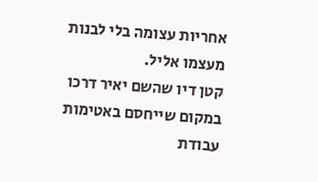אחריות עצומה בלי לבנות מעצמו אליל.
קטן דיו שהשם יאיר דרכו במקום שייחסם באטימות עבודת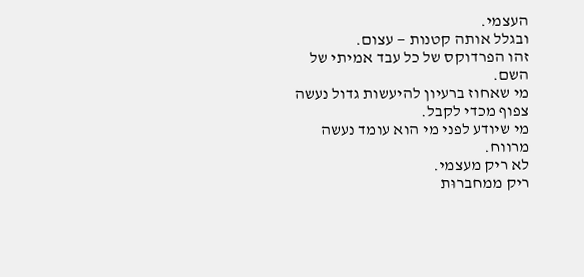העצמי.
ובגלל אותה קטנות — עצום.
זהו הפרדוקס של כל עבד אמיתי של השם.
מי שאחוז ברעיון להיעשות גדול נעשה צפוף מכדי לקבל.
מי שיודע לפני מי הוא עומד נעשה מרווח.
לא ריק מעצמי.
ריק ממחברוּת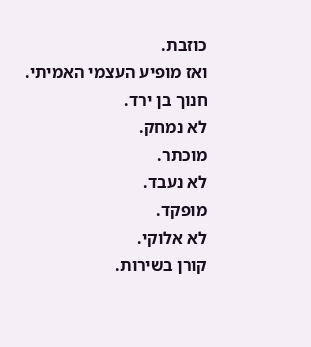כוזבת.
ואז מופיע העצמי האמיתי.
חנוך בן ירד.
לא נמחק.
מוכתר.
לא נעבד.
מופקד.
לא אלוקי.
קורן בשירות.